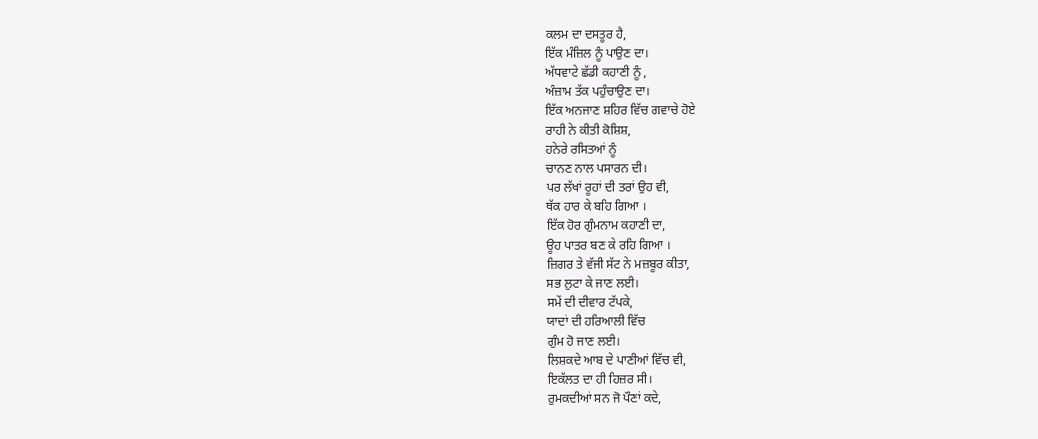ਕਲਮ ਦਾ ਦਸਤੂਰ ਹੈ,
ਇੱਕ ਮੰਜ਼ਿਲ ਨੂੰ ਪਾਉਣ ਦਾ।
ਅੱਧਵਾਟੇ ਛੱਡੀ ਕਹਾਣੀ ਨੂੰ ,
ਅੰਜ਼ਾਮ ਤੱਕ ਪਹੁੰਚਾਉਣ ਦਾ।
ਇੱਕ ਅਨਜਾਣ ਸ਼ਹਿਰ ਵਿੱਚ ਗਵਾਚੇ ਹੋਏ
ਰਾਹੀ ਨੇ ਕੀਤੀ ਕੋਸ਼ਿਸ਼,
ਹਨੇਰੇ ਰਸਿਤਆਂ ਨੂੰ
ਚਾਨਣ ਨਾਲ ਪਸਾਰਨ ਦੀ।
ਪਰ ਲੱਖਾਂ ਰੂਹਾਂ ਦੀ ਤਰਾਂ ਉਹ ਵੀ,
ਥੱਕ ਹਾਰ ਕੇ ਬਹਿ ਗਿਆ ।
ਇੱਕ ਹੋਰ ਗੁੰਮਨਾਮ ਕਹਾਣੀ ਦਾ,
ਊਹ ਪਾਤਰ ਬਣ ਕੇ ਰਹਿ ਗਿਆ ।
ਜ਼ਿਗਰ ਤੇ ਵੱਜੀ ਸੱਟ ਨੇ ਮਜ਼ਬੂਰ ਕੀਤਾ,
ਸਭ ਲੁਟਾ ਕੇ ਜਾਣ ਲਈ।
ਸਮੇਂ ਦੀ ਦੀਵਾਰ ਟੱਪਕੇ,
ਯਾਦਾਂ ਦੀ ਹਰਿਆਲੀ ਵਿੱਚ
ਗੁੰਮ ਹੋ ਜਾਣ ਲਈ।
ਲਿਸ਼ਕਦੇ ਆਬ ਦੇ ਪਾਣੀਆਂ ਵਿੱਚ ਵੀ,
ਇਕੱਲਤ ਦਾ ਹੀ ਹਿਜ਼ਰ ਸੀ।
ਰੁਮਕਦੀਆਂ ਸਨ ਜੋ ਪੌਣਾਂ ਕਦੇ,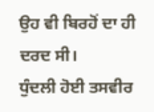ਉਹ ਵੀ ਬਿਰਹੋਂ ਦਾ ਹੀ ਦਰਦ ਸੀ।
ਧੁੰਦਲੀ ਹੋਈ ਤਸਵੀਰ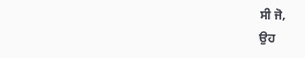ਸੀ ਜੋ,
ਉਹ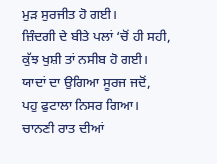ਮੁੜ ਸੁਰਜੀਤ ਹੋ ਗਈ।
ਜ਼ਿੰਦਗੀ ਦੇ ਬੀਤੇ ਪਲਾਂ ‘ਚੋਂ ਹੀ ਸਹੀ,
ਕੁੱਝ ਖੁਸ਼ੀ ਤਾਂ ਨਸੀਬ ਹੋ ਗਈ।
ਯਾਦਾਂ ਦਾ ਉਗਿਆ ਸੂਰਜ ਜਦੋਂ,
ਪਹੁ ਫੁਟਾਲਾ ਨਿਸਰ ਗਿਆ।
ਚਾਨਣੀ ਰਾਤ ਦੀਆਂ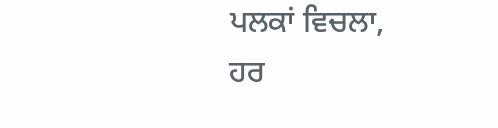ਪਲਕਾਂ ਵਿਚਲਾ,
ਹਰ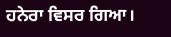ਹਨੇਰਾ ਵਿਸਰ ਗਿਆ।